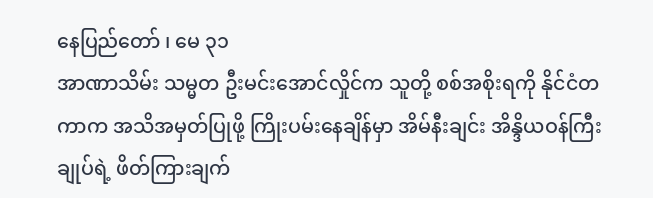နေပြည်တော် ၊ မေ ၃၁
အာဏာသိမ်း သမ္မတ ဦးမင်းအောင်လှိုင်က သူတို့ စစ်အစိုးရကို နိုင်ငံတကာက အသိအမှတ်ပြုဖို့ ကြိုးပမ်းနေချိန်မှာ အိမ်နီးချင်း အိန္ဒိယဝန်ကြီးချုပ်ရဲ့ ဖိတ်ကြားချက်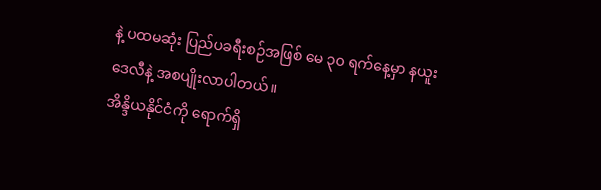နဲ့ ပထမဆုံး ပြည်ပခရီးစဉ်အဖြစ် မေ ၃၀ ရက်နေ့မှာ နယူးဒေလီနဲ့ အစပျိုးလာပါတယ်။
အိန္ဒိယနိုင်ငံကို ရောက်ရှိ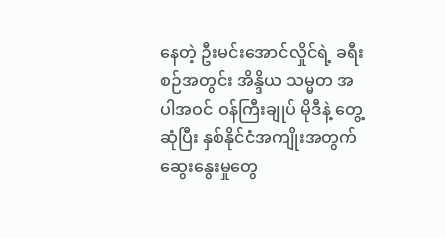နေတဲ့ ဦးမင်းအောင်လှိုင်ရဲ့ ခရီးစဉ်အတွင်း အိန္ဒိယ သမ္မတ အပါအဝင် ဝန်ကြီးချုပ် မိုဒီနဲ့ တွေ့ဆုံပြီး နှစ်နိုင်ငံအကျိုးအတွက် ဆွေးနွေးမှုတွေ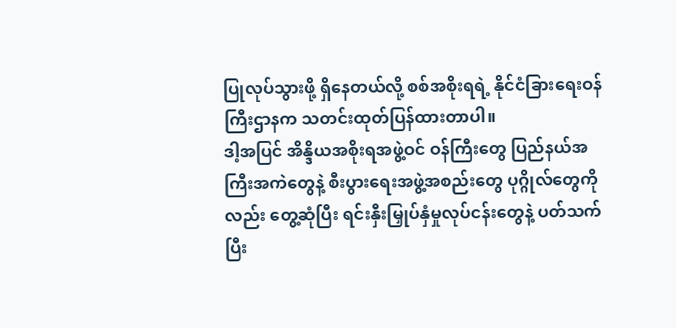ပြုလုပ်သွားဖို့ ရှိနေတယ်လို့ စစ်အစိုးရရဲ့ နိုင်ငံခြားရေးဝန်ကြီးဌာနက သတင်းထုတ်ပြန်ထားတာပါ။
ဒါ့အပြင် အိန္ဒိယအစိုးရအဖွဲ့ဝင် ဝန်ကြီးတွေ ပြည်နယ်အကြီးအကဲတွေနဲ့ စီးပွားရေးအဖွဲ့အစည်းတွေ ပုဂ္ဂိုလ်တွေကိုလည်း တွေ့ဆုံပြီး ရင်းနှီးမြှုပ်နှံမှုလုပ်ငန်းတွေနဲ့ ပတ်သက်ပြီး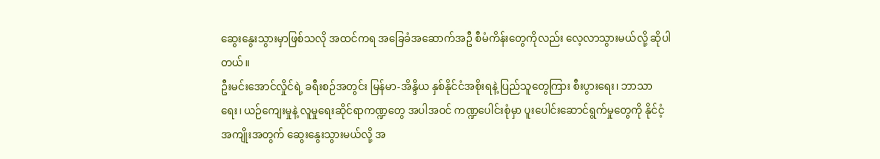ဆွေးနွေးသွားမှာဖြစ်သလို အထင်ကရ အခြေခံအဆောက်အဦ စီမံကိန်းတွေကိုလည်း လေ့လာသွားမယ်လို့ ဆိုပါတယ်။
ဦးမင်းအောင်လှိုင်ရဲ့ ခရီးစဉ်အတွင်း မြန်မာ-အိန္ဒိယ နှစ်နိုင်ငံအစိုးရနဲ့ ပြည်သူတွေကြား စီးပွားရေး၊ ဘာသာရေး၊ ယဉ်ကျေးမှုနဲ့ လူမှုရေးဆိုင်ရာကဏ္ဍတွေ အပါအဝင် ကဏ္ဍပေါင်းစုံမှာ ပူးပေါင်းဆောင်ရွက်မှုတွေကို နိုင်ငံ့အကျိုးအတွက် ဆွေးနွေးသွားမယ်လို့ အ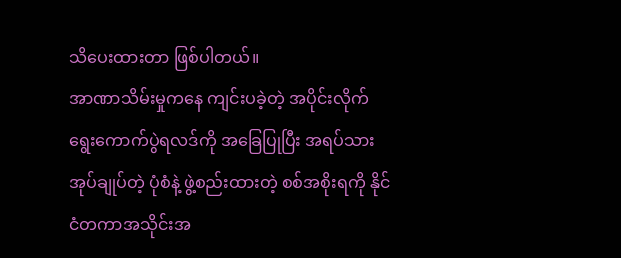သိပေးထားတာ ဖြစ်ပါတယ်။
အာဏာသိမ်းမှုကနေ ကျင်းပခဲ့တဲ့ အပိုင်းလိုက်ရွေးကောက်ပွဲရလဒ်ကို အခြေပြုပြီး အရပ်သားအုပ်ချုပ်တဲ့ ပုံစံနဲ့ ဖွဲ့စည်းထားတဲ့ စစ်အစိုးရကို နိုင်ငံတကာအသိုင်းအ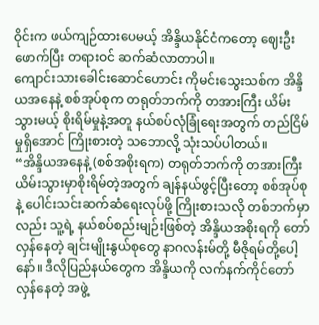ဝိုင်းက ဖယ်ကျဉ်ထားပေမယ့် အိန္ဒိယနိုင်ငံကတော့ ဈေးဦးဖောက်ပြီး တရားဝင် ဆက်ဆံလာတာပါ။
ကျောင်းသားခေါင်းဆောင်ဟောင်း ကိုမင်းသွေးသစ်က အိန္ဒိယအနေနဲ့ စစ်အုပ်စုက တရုတ်ဘက်ကို တအားကြီး ယိမ်းသွားမယ့် စိုးရိမ်မှုနဲ့အတူ နယ်စပ်လုံခြုံရေးအတွက် တည်ငြိမ်မှုရှိအောင် ကြိုးစားတဲ့ သဘောလို့ သုံးသပ်ပါတယ်။
“အိန္ဒိယအနေနဲ့ (စစ်အစိုးရက) တရုတ်ဘက်ကို တအားကြီး ယိမ်းသွားမှာစိုးရိမ်တဲ့အတွက် ချန်နယ်ဖွင့်ပြီးတော့ စစ်အုပ်စုနဲ့ ပေါင်းသင်းဆက်ဆံရေးလုပ်ဖို့ ကြိုးစားသလို တစ်ဘက်မှာလည်း သူ့ရဲ့ နယ်စပ်စည်းမျဉ်းဖြစ်တဲ့ အိန္ဒိယအစိုးရကို တော်လှန်နေတဲ့ ချင်းမျိုးနွယ်စုတွေ နာဂလန်းမ်တို့ မီဇိုရမ်တို့ပေါ့နော်။ ဒီလိုပြည်နယ်တွေက အိန္ဒိယကို လက်နက်ကိုင်တော်လှန်နေတဲ့ အဖွဲ့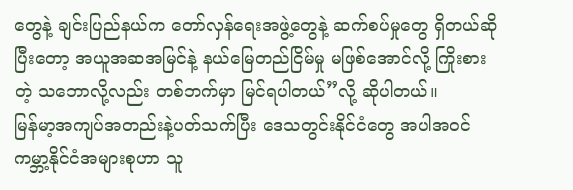တွေနဲ့ ချင်းပြည်နယ်က တော်လှန်ရေးအဖွဲ့တွေနဲ့ ဆက်စပ်မှုတွေ ရှိတယ်ဆိုပြီးတော့ အယူအဆအမြင်နဲ့ နယ်မြေတည်ငြိမ်မှု မဖြစ်အောင်လို့ ကြိုးစားတဲ့ သဘောလို့လည်း တစ်ဘက်မှာ မြင်ရပါတယ်”လို့ ဆိုပါတယ်။
မြန်မာ့အကျပ်အတည်းနဲ့ပတ်သက်ပြီး ဒေသတွင်းနိုင်ငံတွေ အပါအဝင် ကမ္ဘာ့နိုင်ငံအများစုဟာ သူ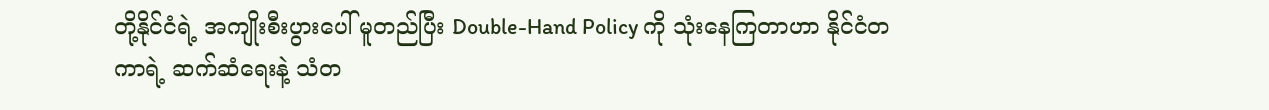တို့နိုင်ငံရဲ့ အကျိုးစီးပွားပေါ် မူတည်ပြီး Double-Hand Policy ကို သုံးနေကြတာဟာ နိုင်ငံတကာရဲ့ ဆက်ဆံရေးနဲ့ သံတ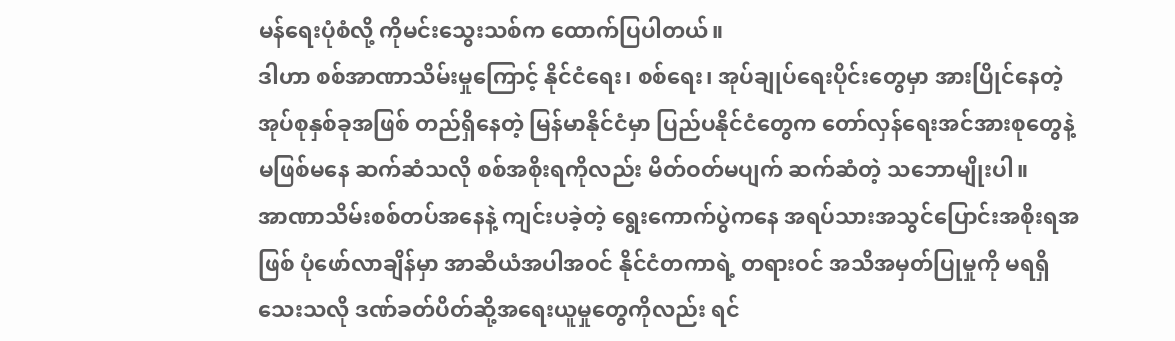မန်ရေးပုံစံလို့ ကိုမင်းသွေးသစ်က ထောက်ပြပါတယ်။
ဒါဟာ စစ်အာဏာသိမ်းမှုကြောင့် နိုင်ငံရေး၊ စစ်ရေး၊ အုပ်ချုပ်ရေးပိုင်းတွေမှာ အားပြိုင်နေတဲ့ အုပ်စုနှစ်ခုအဖြစ် တည်ရှိနေတဲ့ မြန်မာနိုင်ငံမှာ ပြည်ပနိုင်ငံတွေက တော်လှန်ရေးအင်အားစုတွေနဲ့ မဖြစ်မနေ ဆက်ဆံသလို စစ်အစိုးရကိုလည်း မိတ်ဝတ်မပျက် ဆက်ဆံတဲ့ သဘောမျိုးပါ။
အာဏာသိမ်းစစ်တပ်အနေနဲ့ ကျင်းပခဲ့တဲ့ ရွေးကောက်ပွဲကနေ အရပ်သားအသွင်ပြောင်းအစိုးရအဖြစ် ပုံဖော်လာချိန်မှာ အာဆီယံအပါအဝင် နိုင်ငံတကာရဲ့ တရားဝင် အသိအမှတ်ပြုမှုကို မရရှိသေးသလို ဒဏ်ခတ်ပိတ်ဆို့အရေးယူမှုတွေကိုလည်း ရင်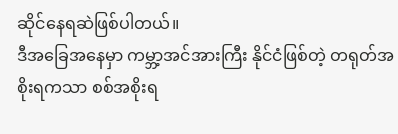ဆိုင်နေရဆဲဖြစ်ပါတယ်။
ဒီအခြေအနေမှာ ကမ္ဘာ့အင်အားကြီး နိုင်ငံဖြစ်တဲ့ တရုတ်အစိုးရကသာ စစ်အစိုးရ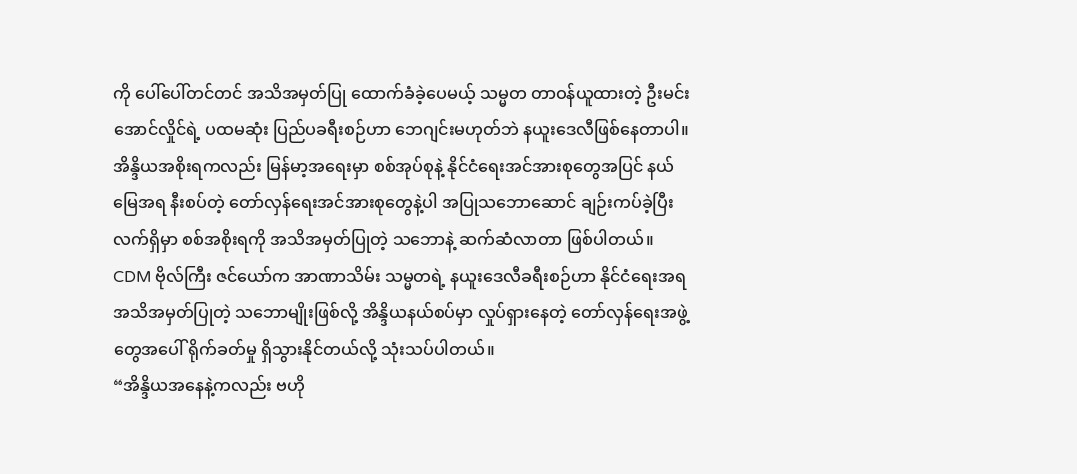ကို ပေါ်ပေါ်တင်တင် အသိအမှတ်ပြု ထောက်ခံခဲ့ပေမယ့် သမ္မတ တာဝန်ယူထားတဲ့ ဦးမင်းအောင်လှိုင်ရဲ့ ပထမဆုံး ပြည်ပခရီးစဉ်ဟာ ဘေဂျင်းမဟုတ်ဘဲ နယူးဒေလီဖြစ်နေတာပါ။
အိန္ဒိယအစိုးရကလည်း မြန်မာ့အရေးမှာ စစ်အုပ်စုနဲ့ နိုင်ငံရေးအင်အားစုတွေအပြင် နယ်မြေအရ နီးစပ်တဲ့ တော်လှန်ရေးအင်အားစုတွေနဲ့ပါ အပြုသဘောဆောင် ချဉ်းကပ်ခဲ့ပြီး လက်ရှိမှာ စစ်အစိုးရကို အသိအမှတ်ပြုတဲ့ သဘောနဲ့ ဆက်ဆံလာတာ ဖြစ်ပါတယ်။
CDM ဗိုလ်ကြီး ဇင်ယော်က အာဏာသိမ်း သမ္မတရဲ့ နယူးဒေလီခရီးစဉ်ဟာ နိုင်ငံရေးအရ အသိအမှတ်ပြုတဲ့ သဘောမျိုးဖြစ်လို့ အိန္ဒိယနယ်စပ်မှာ လှုပ်ရှားနေတဲ့ တော်လှန်ရေးအဖွဲ့တွေအပေါ် ရိုက်ခတ်မှု ရှိသွားနိုင်တယ်လို့ သုံးသပ်ပါတယ်။
“အိန္ဒိယအနေနဲ့ကလည်း ဗဟို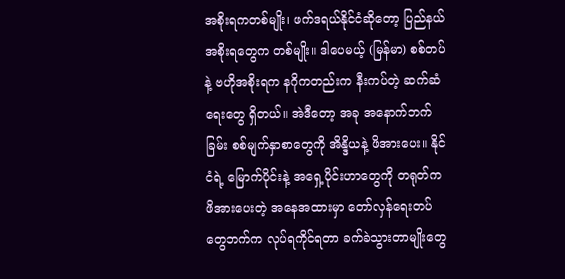အစိုးရကတစ်မျိုး၊ ဖက်ဒရယ်နိုင်ငံဆိုတော့ ပြည်နယ်အစိုးရတွေက တစ်မျိုး။ ဒါပေမယ့် (မြန်မာ) စစ်တပ်နဲ့ ဗဟိုအစိုးရက နဂိုကတည်းက နီးကပ်တဲ့ ဆက်ဆံရေးတွေ ရှိတယ်။ အဲဒီတော့ အခု အနောက်ဘက်ခြမ်း စစ်မျက်နှာစာတွေကို အိန္ဒိယနဲ့ ဖိအားပေး။ နိုင်ငံရဲ့ မြောက်ပိုင်းနဲ့ အရှေ့ပိုင်းဟာတွေကို တရုတ်က ဖိအားပေးတဲ့ အနေအထားမှာ တော်လှန်ရေးတပ်တွေဘက်က လုပ်ရကိုင်ရတာ ခက်ခဲသွားတာမျိုးတွေ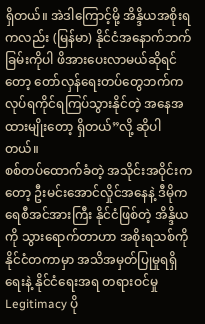ရှိတယ်။ အဲဒါကြောင့်မို့ အိန္ဒိယအစိုးရကလည်း (မြန်မာ) နိုင်ငံအနောက်ဘက်ခြမ်းကိုပါ ဖိအားပေးလာမယ်ဆိုရင်တော့ တော်လှန်ရေးတပ်တွေဘက်က လုပ်ရကိုင်ရကြပ်သွားနိုင်တဲ့ အနေအထားမျိုးတော့ ရှိတယ်”လို့ ဆိုပါတယ်။
စစ်တပ်ထောက်ခံတဲ့ အသိုင်းအဝိုင်းကတော့ ဦးမင်းအောင်လှိုင်အနေနဲ့ ဒီမိုကရေစီအင်အားကြီး နိုင်ငံဖြစ်တဲ့ အိန္ဒိယကို သွားရောက်တာဟာ အစိုးရသစ်ကို နိုင်ငံတကာမှာ အသိအမှတ်ပြုမှုရရှိရေးနဲ့ နိုင်ငံရေးအရ တရားဝင်မှု Legitimacy ပို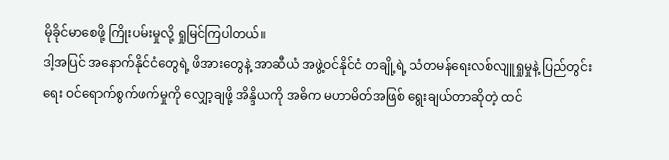မိုခိုင်မာစေဖို့ ကြိုးပမ်းမှုလို့ ရှုမြင်ကြပါတယ်။
ဒါ့အပြင် အနောက်နိုင်ငံတွေရဲ့ ဖိအားတွေနဲ့ အာဆီယံ အဖွဲ့ဝင်နိုင်ငံ တချို့ရဲ့ သံတမန်ရေးလစ်လျူရှုမှုနဲ့ ပြည်တွင်းရေး ဝင်ရောက်စွက်ဖက်မှုကို လျှော့ချဖို့ အိန္ဒိယကို အဓိက မဟာမိတ်အဖြစ် ရွေးချယ်တာဆိုတဲ့ ထင်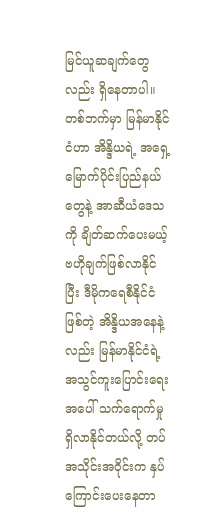မြင်ယူဆချက်တွေလည်း ရှိနေတာပါ။
တစ်ဘက်မှာ မြန်မာနိုင်ငံဟာ အိန္ဒိယရဲ့ အရှေ့မြောက်ပိုင်းပြည်နယ်တွေနဲ့ အာဆီယံဒေသကို ချိတ်ဆက်ပေးမယ့် ဗဟိုချက်ဖြစ်လာနိုင်ပြီး ဒီမိုကရေစီနိုင်ငံဖြစ်တဲ့ အိန္ဒိယအနေနဲ့လည်း မြန်မာနိုင်ငံရဲ့ အသွင်ကူးပြောင်းရေးအပေါ် သက်ရောက်မှု ရှိလာနိုင်တယ်လို့ တပ်အသိုင်းအဝိုင်းက နှပ်ကြောင်းပေးနေတာ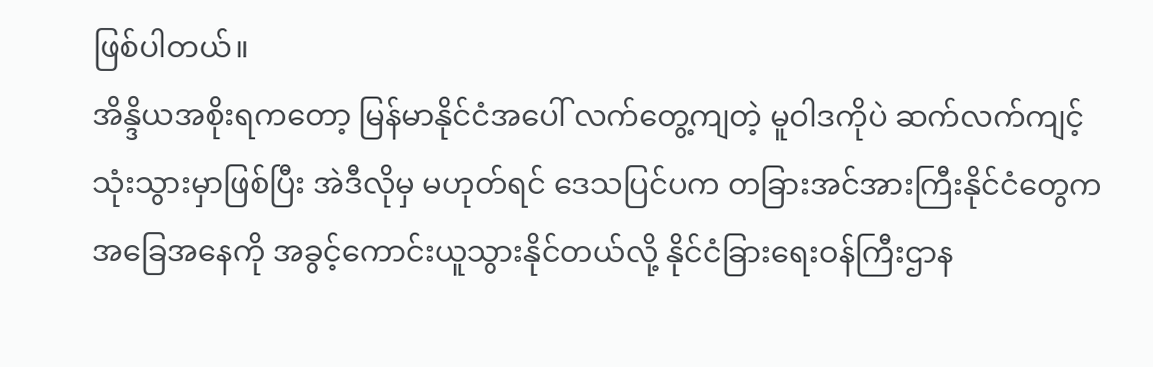ဖြစ်ပါတယ်။
အိန္ဒိယအစိုးရကတော့ မြန်မာနိုင်ငံအပေါ် လက်တွေ့ကျတဲ့ မူဝါဒကိုပဲ ဆက်လက်ကျင့်သုံးသွားမှာဖြစ်ပြီး အဲဒီလိုမှ မဟုတ်ရင် ဒေသပြင်ပက တခြားအင်အားကြီးနိုင်ငံတွေက အခြေအနေကို အခွင့်ကောင်းယူသွားနိုင်တယ်လို့ နိုင်ငံခြားရေးဝန်ကြီးဌာန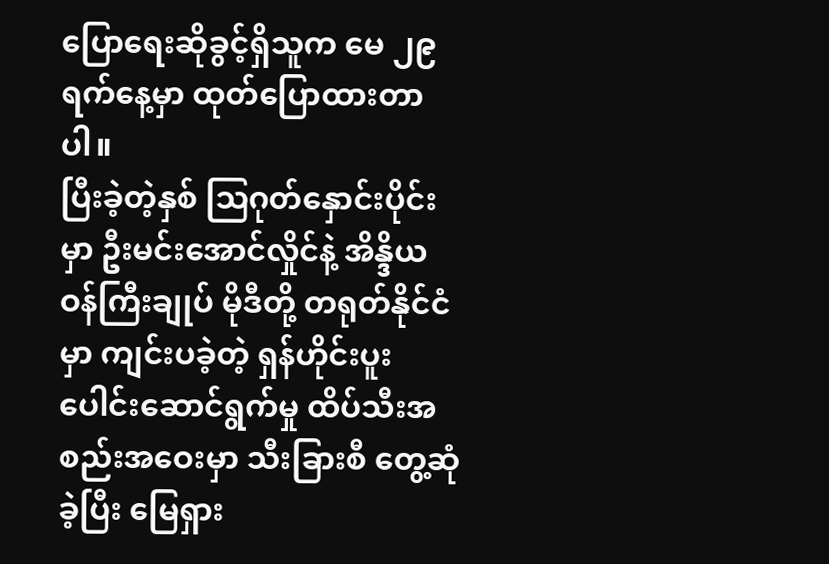ပြောရေးဆိုခွင့်ရှိသူက မေ ၂၉ ရက်နေ့မှာ ထုတ်ပြောထားတာပါ။
ပြီးခဲ့တဲ့နှစ် ဩဂုတ်နှောင်းပိုင်းမှာ ဦးမင်းအောင်လှိုင်နဲ့ အိန္ဒိယဝန်ကြီးချုပ် မိုဒီတို့ တရုတ်နိုင်ငံမှာ ကျင်းပခဲ့တဲ့ ရှန်ဟိုင်းပူးပေါင်းဆောင်ရွက်မှု ထိပ်သီးအစည်းအဝေးမှာ သီးခြားစီ တွေ့ဆုံခဲ့ပြီး မြေရှား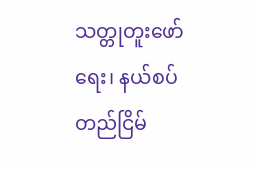သတ္တုတူးဖော်ရေး၊ နယ်စပ်တည်ငြိမ်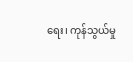ရေး၊ ကုန်သွယ်မှု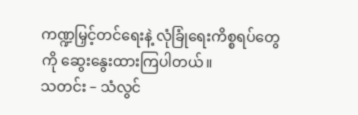ကဏ္ဍမြှင့်တင်ရေးနဲ့ လုံခြုံရေးကိစ္စရပ်တွေကို ဆွေးနွေးထားကြပါတယ်။
သတင်း – သံလွင်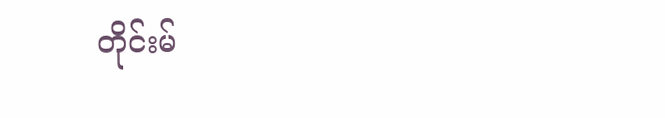တိုင်းမ်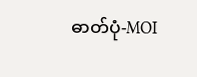ဓာတ်ပုံ-MOI